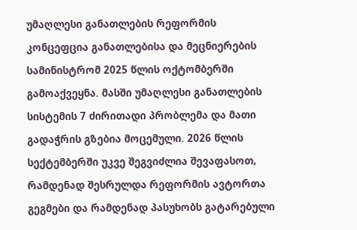უმაღლესი განათლების რეფორმის კონცეფცია განათლებისა და მეცნიერების სამინისტრომ 2025 წლის ოქტომბერში გამოაქვეყნა. მასში უმაღლესი განათლების სისტემის 7 ძირითადი პრობლემა და მათი გადაჭრის გზებია მოცემული. 2026 წლის სექტემბერში უკვე შეგვიძლია შევაფასოთ, რამდენად შესრულდა რეფორმის ავტორთა გეგმები და რამდენად პასუხობს გატარებული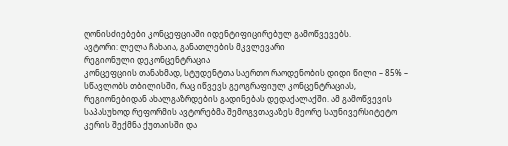ღონისძიებები კონცეფციაში იდენტიფიცირებულ გამოწვევებს.
ავტორი: ლელა ჩახაია, განათლების მკვლევარი
რეგიონული დეკონცენტრაცია
კონცეფციის თანახმად, სტუდენტთა საერთო რაოდენობის დიდი წილი – 85% – სწავლობს თბილისში, რაც იწვევს გეოგრაფიულ კონცენტრაციას, რეგიონებიდან ახალგაზრდების გადინებას დედაქალაქში. ამ გამოწვევის საპასუხოდ რეფორმის ავტორებმა შემოგვთავაზეს მეორე საუნივერსიტეტო კერის შექმნა ქუთაისში და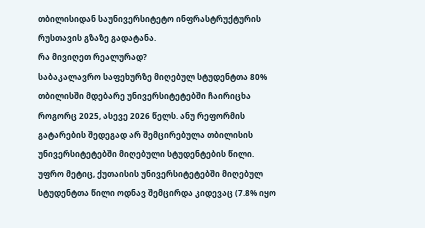თბილისიდან საუნივერსიტეტო ინფრასტრუქტურის რუსთავის გზაზე გადატანა.
რა მივიღეთ რეალურად?
საბაკალავრო საფეხურზე მიღებულ სტუდენტთა 80% თბილისში მდებარე უნივერსიტეტებში ჩაირიცხა როგორც 2025, ასევე 2026 წელს. ანუ რეფორმის გატარების შედეგად არ შემცირებულა თბილისის უნივერსიტეტებში მიღებული სტუდენტების წილი. უფრო მეტიც, ქუთაისის უნივერსიტეტებში მიღებულ სტუდენტთა წილი ოდნავ შემცირდა კიდევაც (7.8% იყო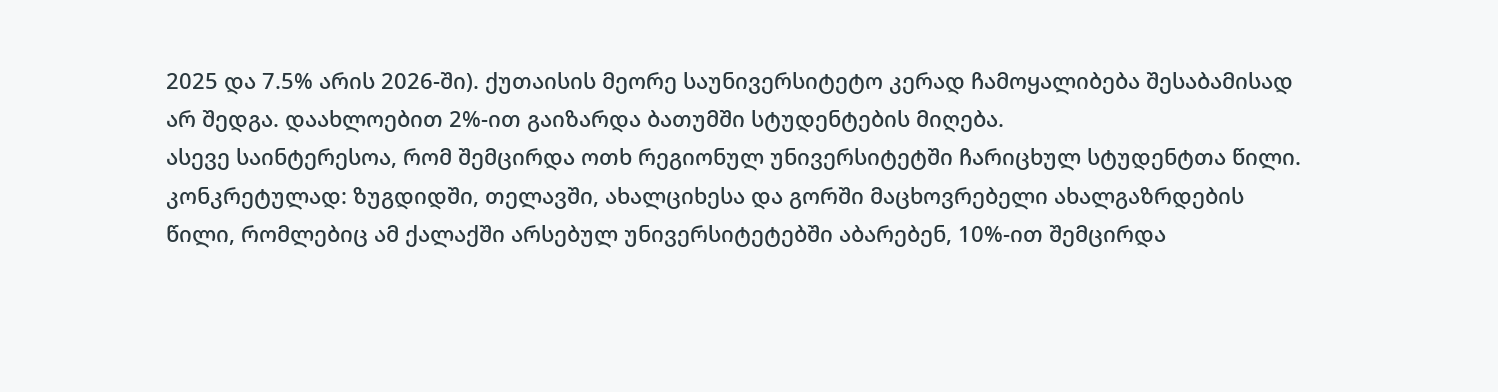2025 და 7.5% არის 2026-ში). ქუთაისის მეორე საუნივერსიტეტო კერად ჩამოყალიბება შესაბამისად არ შედგა. დაახლოებით 2%-ით გაიზარდა ბათუმში სტუდენტების მიღება.
ასევე საინტერესოა, რომ შემცირდა ოთხ რეგიონულ უნივერსიტეტში ჩარიცხულ სტუდენტთა წილი. კონკრეტულად: ზუგდიდში, თელავში, ახალციხესა და გორში მაცხოვრებელი ახალგაზრდების წილი, რომლებიც ამ ქალაქში არსებულ უნივერსიტეტებში აბარებენ, 10%-ით შემცირდა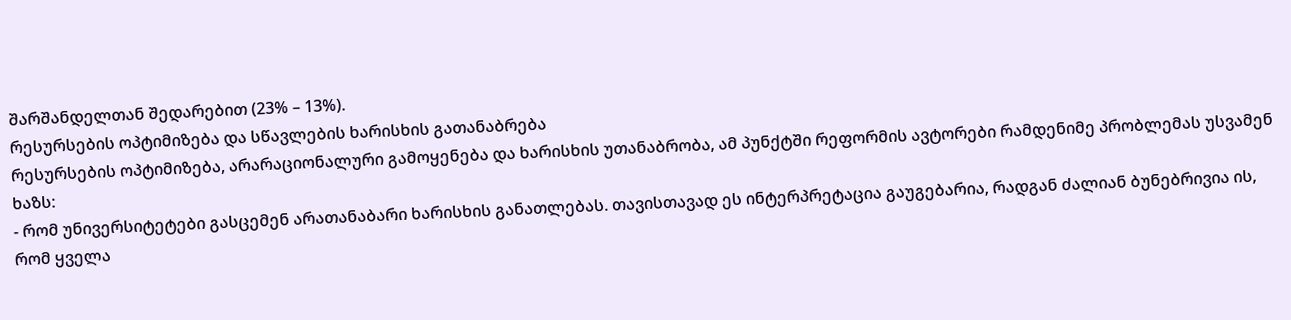შარშანდელთან შედარებით (23% – 13%).
რესურსების ოპტიმიზება და სწავლების ხარისხის გათანაბრება
რესურსების ოპტიმიზება, არარაციონალური გამოყენება და ხარისხის უთანაბრობა, ამ პუნქტში რეფორმის ავტორები რამდენიმე პრობლემას უსვამენ ხაზს:
- რომ უნივერსიტეტები გასცემენ არათანაბარი ხარისხის განათლებას. თავისთავად ეს ინტერპრეტაცია გაუგებარია, რადგან ძალიან ბუნებრივია ის, რომ ყველა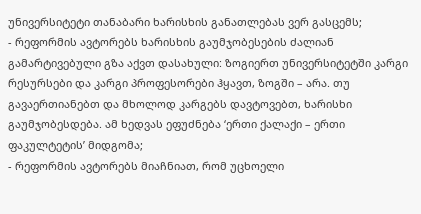უნივერსიტეტი თანაბარი ხარისხის განათლებას ვერ გასცემს;
- რეფორმის ავტორებს ხარისხის გაუმჯობესების ძალიან გამარტივებული გზა აქვთ დასახული: ზოგიერთ უნივერსიტეტში კარგი რესურსები და კარგი პროფესორები ჰყავთ, ზოგში – არა. თუ გავაერთიანებთ და მხოლოდ კარგებს დავტოვებთ, ხარისხი გაუმჯობესდება. ამ ხედვას ეფუძნება ‘ერთი ქალაქი – ერთი ფაკულტეტის’ მიდგომა;
- რეფორმის ავტორებს მიაჩნიათ, რომ უცხოელი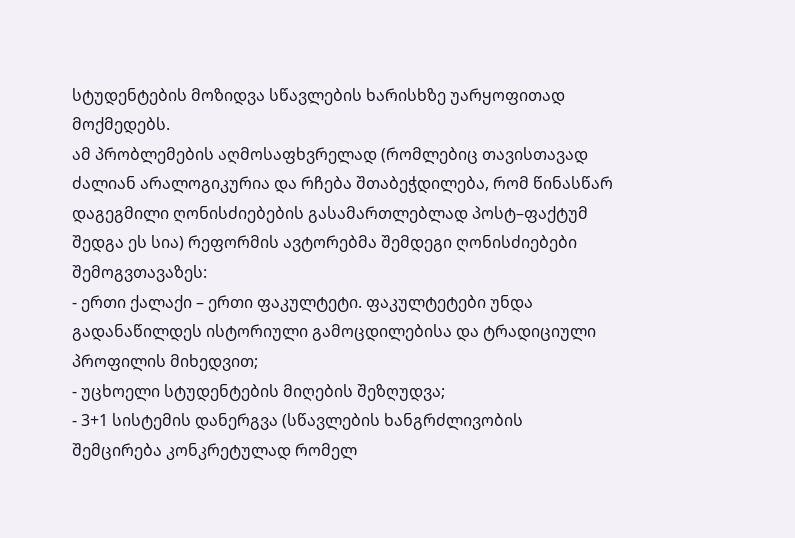სტუდენტების მოზიდვა სწავლების ხარისხზე უარყოფითად მოქმედებს.
ამ პრობლემების აღმოსაფხვრელად (რომლებიც თავისთავად ძალიან არალოგიკურია და რჩება შთაბეჭდილება, რომ წინასწარ დაგეგმილი ღონისძიებების გასამართლებლად პოსტ–ფაქტუმ შედგა ეს სია) რეფორმის ავტორებმა შემდეგი ღონისძიებები შემოგვთავაზეს:
- ერთი ქალაქი – ერთი ფაკულტეტი. ფაკულტეტები უნდა გადანაწილდეს ისტორიული გამოცდილებისა და ტრადიციული პროფილის მიხედვით;
- უცხოელი სტუდენტების მიღების შეზღუდვა;
- 3+1 სისტემის დანერგვა (სწავლების ხანგრძლივობის შემცირება კონკრეტულად რომელ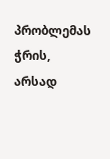პრობლემას ჭრის, არსად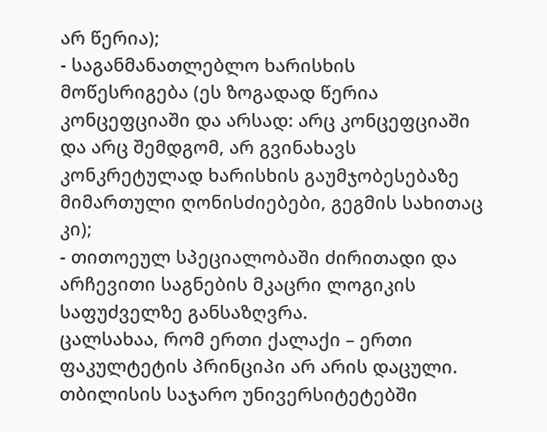არ წერია);
- საგანმანათლებლო ხარისხის მოწესრიგება (ეს ზოგადად წერია კონცეფციაში და არსად: არც კონცეფციაში და არც შემდგომ, არ გვინახავს კონკრეტულად ხარისხის გაუმჯობესებაზე მიმართული ღონისძიებები, გეგმის სახითაც კი);
- თითოეულ სპეციალობაში ძირითადი და არჩევითი საგნების მკაცრი ლოგიკის საფუძველზე განსაზღვრა.
ცალსახაა, რომ ერთი ქალაქი – ერთი ფაკულტეტის პრინციპი არ არის დაცული. თბილისის საჯარო უნივერსიტეტებში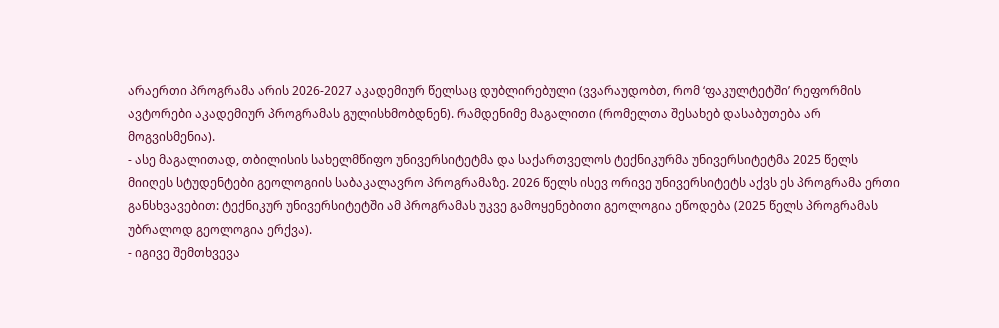არაერთი პროგრამა არის 2026-2027 აკადემიურ წელსაც დუბლირებული (ვვარაუდობთ, რომ ‘ფაკულტეტში’ რეფორმის ავტორები აკადემიურ პროგრამას გულისხმობდნენ). რამდენიმე მაგალითი (რომელთა შესახებ დასაბუთება არ მოგვისმენია).
- ასე მაგალითად, თბილისის სახელმწიფო უნივერსიტეტმა და საქართველოს ტექნიკურმა უნივერსიტეტმა 2025 წელს მიიღეს სტუდენტები გეოლოგიის საბაკალავრო პროგრამაზე. 2026 წელს ისევ ორივე უნივერსიტეტს აქვს ეს პროგრამა ერთი განსხვავებით: ტექნიკურ უნივერსიტეტში ამ პროგრამას უკვე გამოყენებითი გეოლოგია ეწოდება (2025 წელს პროგრამას უბრალოდ გეოლოგია ერქვა).
- იგივე შემთხვევა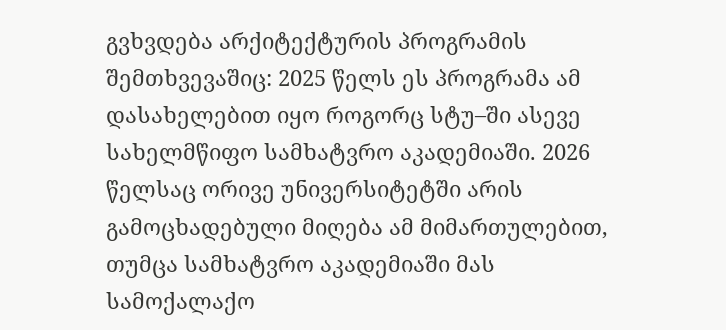გვხვდება არქიტექტურის პროგრამის შემთხვევაშიც: 2025 წელს ეს პროგრამა ამ დასახელებით იყო როგორც სტუ–ში ასევე სახელმწიფო სამხატვრო აკადემიაში. 2026 წელსაც ორივე უნივერსიტეტში არის გამოცხადებული მიღება ამ მიმართულებით, თუმცა სამხატვრო აკადემიაში მას სამოქალაქო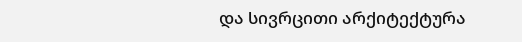და სივრცითი არქიტექტურა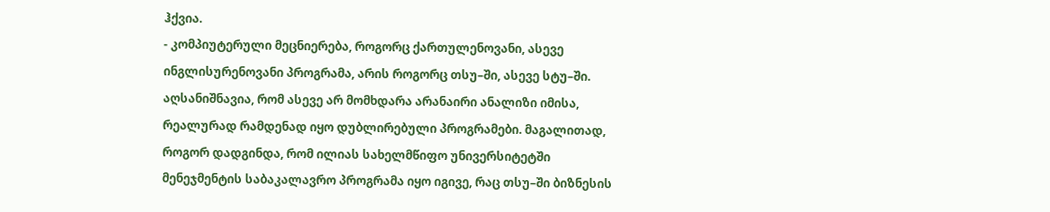ჰქვია.
- კომპიუტერული მეცნიერება, როგორც ქართულენოვანი, ასევე ინგლისურენოვანი პროგრამა, არის როგორც თსუ–ში, ასევე სტუ–ში.
აღსანიშნავია, რომ ასევე არ მომხდარა არანაირი ანალიზი იმისა, რეალურად რამდენად იყო დუბლირებული პროგრამები. მაგალითად, როგორ დადგინდა, რომ ილიას სახელმწიფო უნივერსიტეტში მენეჯმენტის საბაკალავრო პროგრამა იყო იგივე, რაც თსუ–ში ბიზნესის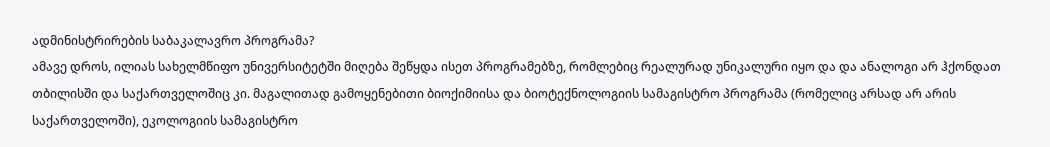ადმინისტრირების საბაკალავრო პროგრამა?
ამავე დროს, ილიას სახელმწიფო უნივერსიტეტში მიღება შეწყდა ისეთ პროგრამებზე, რომლებიც რეალურად უნიკალური იყო და და ანალოგი არ ჰქონდათ თბილისში და საქართველოშიც კი. მაგალითად გამოყენებითი ბიოქიმიისა და ბიოტექნოლოგიის სამაგისტრო პროგრამა (რომელიც არსად არ არის საქართველოში), ეკოლოგიის სამაგისტრო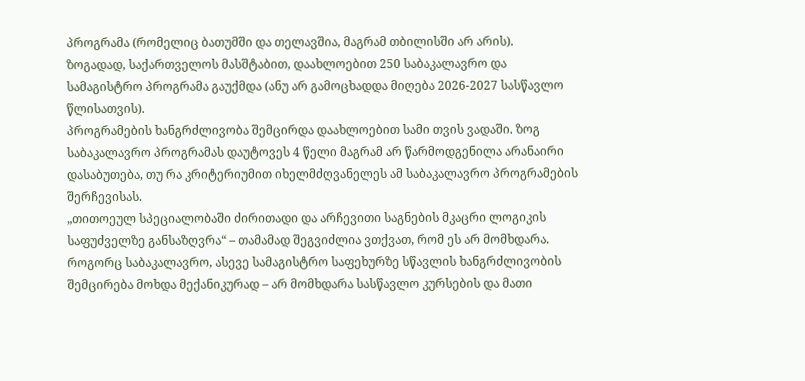პროგრამა (რომელიც ბათუმში და თელავშია, მაგრამ თბილისში არ არის).
ზოგადად, საქართველოს მასშტაბით, დაახლოებით 250 საბაკალავრო და სამაგისტრო პროგრამა გაუქმდა (ანუ არ გამოცხადდა მიღება 2026-2027 სასწავლო წლისათვის).
პროგრამების ხანგრძლივობა შემცირდა დაახლოებით სამი თვის ვადაში. ზოგ საბაკალავრო პროგრამას დაუტოვეს 4 წელი მაგრამ არ წარმოდგენილა არანაირი დასაბუთება, თუ რა კრიტერიუმით იხელმძღვანელეს ამ საბაკალავრო პროგრამების შერჩევისას.
„თითოეულ სპეციალობაში ძირითადი და არჩევითი საგნების მკაცრი ლოგიკის საფუძველზე განსაზღვრა“ – თამამად შეგვიძლია ვთქვათ, რომ ეს არ მომხდარა. როგორც საბაკალავრო, ასევე სამაგისტრო საფეხურზე სწავლის ხანგრძლივობის შემცირება მოხდა მექანიკურად – არ მომხდარა სასწავლო კურსების და მათი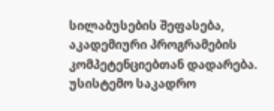სილაბუსების შეფასება, აკადემიური პროგრამების კომპეტენციებთან დადარება.
უსისტემო საკადრო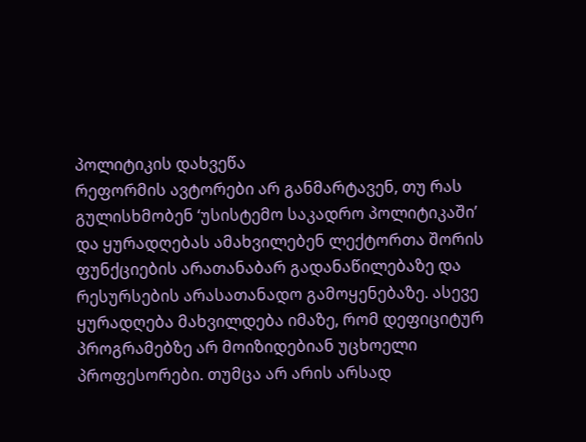პოლიტიკის დახვეწა
რეფორმის ავტორები არ განმარტავენ, თუ რას გულისხმობენ ‘უსისტემო საკადრო პოლიტიკაში’ და ყურადღებას ამახვილებენ ლექტორთა შორის ფუნქციების არათანაბარ გადანაწილებაზე და რესურსების არასათანადო გამოყენებაზე. ასევე ყურადღება მახვილდება იმაზე, რომ დეფიციტურ პროგრამებზე არ მოიზიდებიან უცხოელი პროფესორები. თუმცა არ არის არსად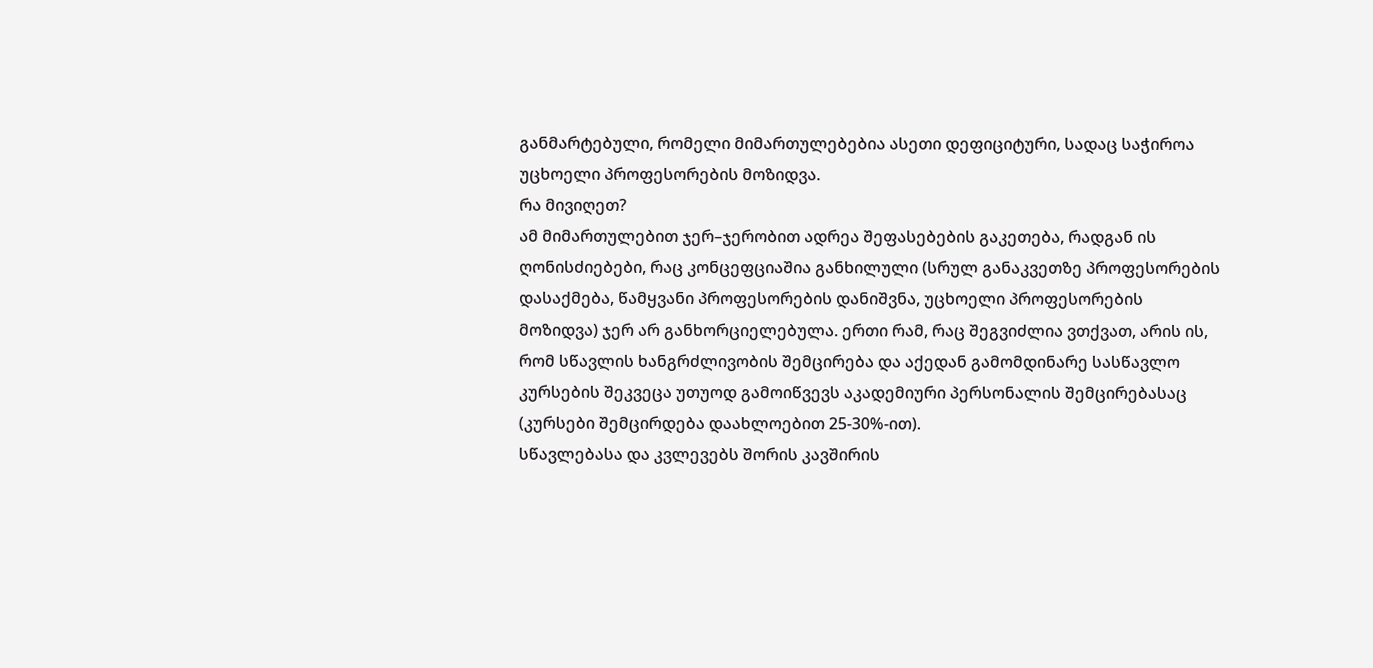განმარტებული, რომელი მიმართულებებია ასეთი დეფიციტური, სადაც საჭიროა უცხოელი პროფესორების მოზიდვა.
რა მივიღეთ?
ამ მიმართულებით ჯერ–ჯერობით ადრეა შეფასებების გაკეთება, რადგან ის ღონისძიებები, რაც კონცეფციაშია განხილული (სრულ განაკვეთზე პროფესორების დასაქმება, წამყვანი პროფესორების დანიშვნა, უცხოელი პროფესორების მოზიდვა) ჯერ არ განხორციელებულა. ერთი რამ, რაც შეგვიძლია ვთქვათ, არის ის, რომ სწავლის ხანგრძლივობის შემცირება და აქედან გამომდინარე სასწავლო კურსების შეკვეცა უთუოდ გამოიწვევს აკადემიური პერსონალის შემცირებასაც (კურსები შემცირდება დაახლოებით 25-30%-ით).
სწავლებასა და კვლევებს შორის კავშირის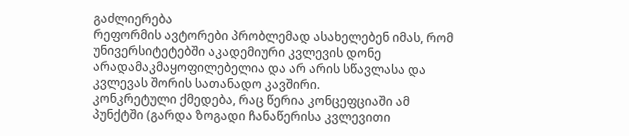გაძლიერება
რეფორმის ავტორები პრობლემად ასახელებენ იმას, რომ უნივერსიტეტებში აკადემიური კვლევის დონე არადამაკმაყოფილებელია და არ არის სწავლასა და კვლევას შორის სათანადო კავშირი.
კონკრეტული ქმედება, რაც წერია კონცეფციაში ამ პუნქტში (გარდა ზოგადი ჩანაწერისა კვლევითი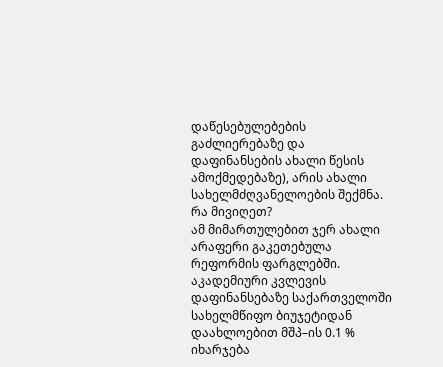დაწესებულებების გაძლიერებაზე და დაფინანსების ახალი წესის ამოქმედებაზე), არის ახალი სახელმძღვანელოების შექმნა.
რა მივიღეთ?
ამ მიმართულებით ჯერ ახალი არაფერი გაკეთებულა რეფორმის ფარგლებში. აკადემიური კვლევის დაფინანსებაზე საქართველოში სახელმწიფო ბიუჯეტიდან დაახლოებით მშპ–ის 0.1 % იხარჯება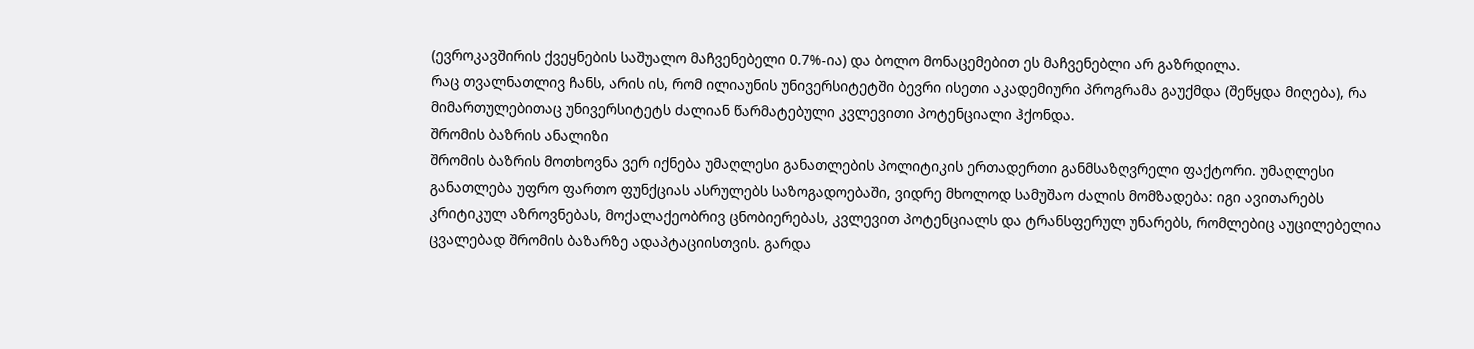(ევროკავშირის ქვეყნების საშუალო მაჩვენებელი 0.7%-ია) და ბოლო მონაცემებით ეს მაჩვენებლი არ გაზრდილა.
რაც თვალნათლივ ჩანს, არის ის, რომ ილიაუნის უნივერსიტეტში ბევრი ისეთი აკადემიური პროგრამა გაუქმდა (შეწყდა მიღება), რა მიმართულებითაც უნივერსიტეტს ძალიან წარმატებული კვლევითი პოტენციალი ჰქონდა.
შრომის ბაზრის ანალიზი
შრომის ბაზრის მოთხოვნა ვერ იქნება უმაღლესი განათლების პოლიტიკის ერთადერთი განმსაზღვრელი ფაქტორი. უმაღლესი განათლება უფრო ფართო ფუნქციას ასრულებს საზოგადოებაში, ვიდრე მხოლოდ სამუშაო ძალის მომზადება: იგი ავითარებს კრიტიკულ აზროვნებას, მოქალაქეობრივ ცნობიერებას, კვლევით პოტენციალს და ტრანსფერულ უნარებს, რომლებიც აუცილებელია ცვალებად შრომის ბაზარზე ადაპტაციისთვის. გარდა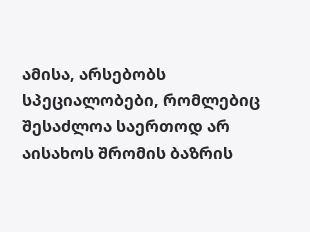ამისა, არსებობს სპეციალობები, რომლებიც შესაძლოა საერთოდ არ აისახოს შრომის ბაზრის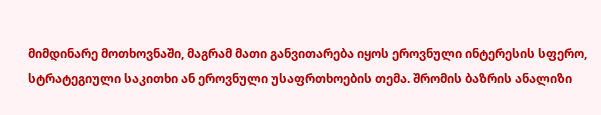მიმდინარე მოთხოვნაში, მაგრამ მათი განვითარება იყოს ეროვნული ინტერესის სფერო, სტრატეგიული საკითხი ან ეროვნული უსაფრთხოების თემა. შრომის ბაზრის ანალიზი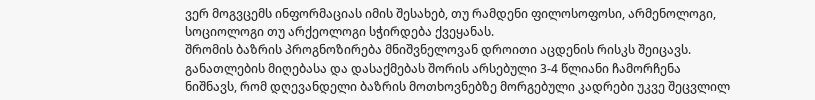ვერ მოგვცემს ინფორმაციას იმის შესახებ, თუ რამდენი ფილოსოფოსი, არმენოლოგი, სოციოლოგი თუ არქეოლოგი სჭირდება ქვეყანას.
შრომის ბაზრის პროგნოზირება მნიშვნელოვან დროითი აცდენის რისკს შეიცავს. განათლების მიღებასა და დასაქმებას შორის არსებული 3-4 წლიანი ჩამორჩენა ნიშნავს, რომ დღევანდელი ბაზრის მოთხოვნებზე მორგებული კადრები უკვე შეცვლილ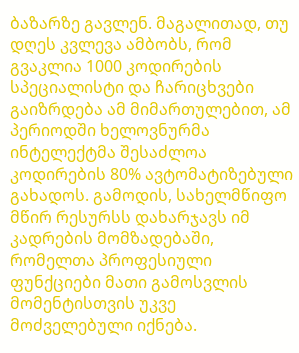ბაზარზე გავლენ. მაგალითად, თუ დღეს კვლევა ამბობს, რომ გვაკლია 1000 კოდირების სპეციალისტი და ჩარიცხვები გაიზრდება ამ მიმართულებით, ამ პერიოდში ხელოვნურმა ინტელექტმა შესაძლოა კოდირების 80% ავტომატიზებული გახადოს. გამოდის, სახელმწიფო მწირ რესურსს დახარჯავს იმ კადრების მომზადებაში, რომელთა პროფესიული ფუნქციები მათი გამოსვლის მომენტისთვის უკვე მოძველებული იქნება.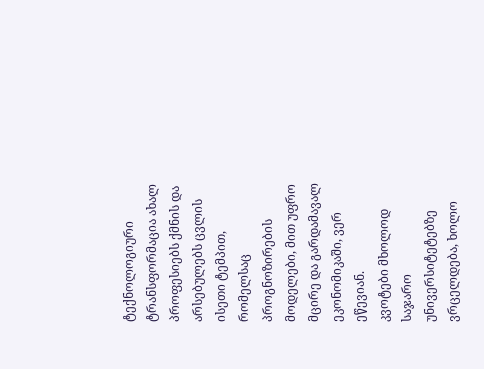ტექნოლოგიური ტრანსფორმაცია ახალ პროფესიებს ქმნის და არსებულებს ცვლის ისეთი ტემპით, რომელსაც პროგნოზირების მოდელები, მით უფრო მცირე და გარდამავალ ეკონომიკაში, ვერ ეწევიან.
კვოტები მხოლოდ საჯარო უნივერსიტეტებზე ვრცელდება, ხოლო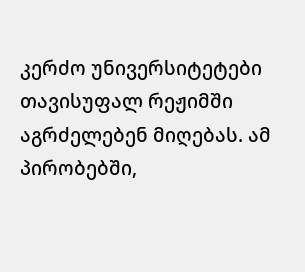კერძო უნივერსიტეტები თავისუფალ რეჟიმში აგრძელებენ მიღებას. ამ პირობებში,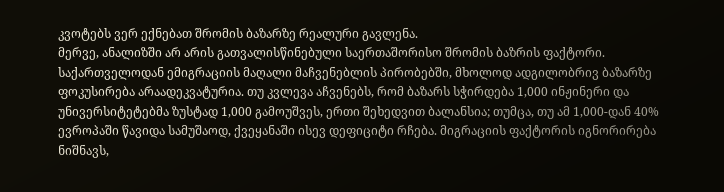კვოტებს ვერ ექნებათ შრომის ბაზარზე რეალური გავლენა.
მერვე, ანალიზში არ არის გათვალისწინებული საერთაშორისო შრომის ბაზრის ფაქტორი. საქართველოდან ემიგრაციის მაღალი მაჩვენებლის პირობებში, მხოლოდ ადგილობრივ ბაზარზე ფოკუსირება არაადეკვატურია. თუ კვლევა აჩვენებს, რომ ბაზარს სჭირდება 1,000 ინჟინერი და უნივერსიტეტებმა ზუსტად 1,000 გამოუშვეს, ერთი შეხედვით ბალანსია; თუმცა, თუ ამ 1,000-დან 40% ევროპაში წავიდა სამუშაოდ, ქვეყანაში ისევ დეფიციტი რჩება. მიგრაციის ფაქტორის იგნორირება ნიშნავს,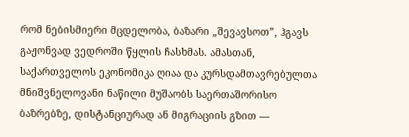რომ ნებისმიერი მცდელობა, ბაზარი „შევავსოთ”, ჰგავს გაჟონვად ვედროში წყლის ჩასხმას. ამასთან, საქართველოს ეკონომიკა ღიაა და კურსდამთავრებულთა მნიშვნელოვანი ნაწილი მუშაობს საერთაშორისო ბაზრებზე, დისტანციურად ან მიგრაციის გზით —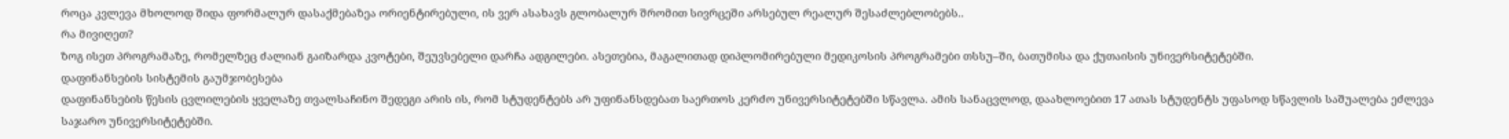როცა კვლევა მხოლოდ შიდა ფორმალურ დასაქმებაზეა ორიენტირებული, ის ვერ ასახავს გლობალურ შრომით სივრცეში არსებულ რეალურ შესაძლებლობებს..
რა მივიღეთ?
ზოგ ისეთ პროგრამაზე, რომელზეც ძალიან გაიზარდა კვოტები, შეუვსებელი დარჩა ადგილები. ასეთებია, მაგალითად დიპლომირებული მედიკოსის პროგრამები თსსუ–ში, ბათუმისა და ქუთაისის უნივერსიტეტებში.
დაფინანსების სისტემის გაუმჯობესება
დაფინანსების წესის ცვლილების ყველაზე თვალსაჩინო შედეგი არის ის, რომ სტუდენტებს არ უფინანსდებათ საერთოს კერძო უნივერსიტეტებში სწავლა. ამის სანაცვლოდ, დაახლოებით 17 ათას სტუდენტს უფასოდ სწავლის საშუალება ეძლევა საჯარო უნივერსიტეტებში.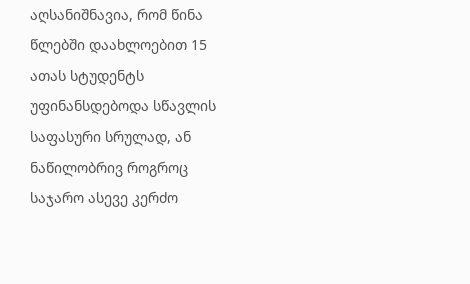აღსანიშნავია, რომ წინა წლებში დაახლოებით 15 ათას სტუდენტს უფინანსდებოდა სწავლის საფასური სრულად, ან ნაწილობრივ როგროც საჯარო ასევე კერძო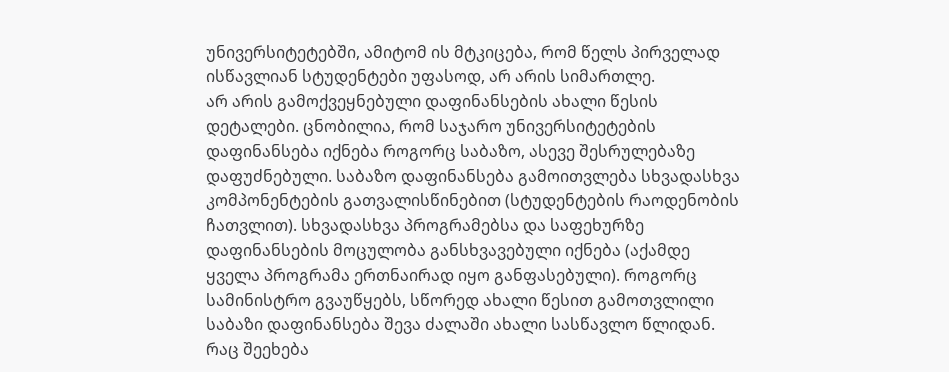უნივერსიტეტებში, ამიტომ ის მტკიცება, რომ წელს პირველად ისწავლიან სტუდენტები უფასოდ, არ არის სიმართლე.
არ არის გამოქვეყნებული დაფინანსების ახალი წესის დეტალები. ცნობილია, რომ საჯარო უნივერსიტეტების დაფინანსება იქნება როგორც საბაზო, ასევე შესრულებაზე დაფუძნებული. საბაზო დაფინანსება გამოითვლება სხვადასხვა კომპონენტების გათვალისწინებით (სტუდენტების რაოდენობის ჩათვლით). სხვადასხვა პროგრამებსა და საფეხურზე დაფინანსების მოცულობა განსხვავებული იქნება (აქამდე ყველა პროგრამა ერთნაირად იყო განფასებული). როგორც სამინისტრო გვაუწყებს, სწორედ ახალი წესით გამოთვლილი საბაზი დაფინანსება შევა ძალაში ახალი სასწავლო წლიდან. რაც შეეხება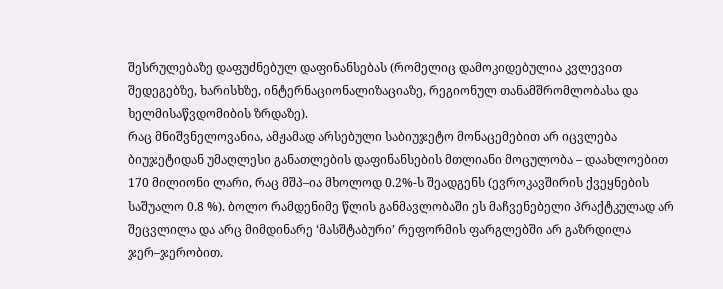შესრულებაზე დაფუძნებულ დაფინანსებას (რომელიც დამოკიდებულია კვლევით შედეგებზე, ხარისხზე, ინტერნაციონალიზაციაზე, რეგიონულ თანამშრომლობასა და ხელმისაწვდომიბის ზრდაზე).
რაც მნიშვნელოვანია, ამჟამად არსებული საბიუჯეტო მონაცემებით არ იცვლება ბიუჯეტიდან უმაღლესი განათლების დაფინანსების მთლიანი მოცულობა – დაახლოებით 170 მილიონი ლარი, რაც მშპ–ია მხოლოდ 0.2%-ს შეადგენს (ევროკავშირის ქვეყნების საშუალო 0.8 %). ბოლო რამდენიმე წლის განმავლობაში ეს მაჩვენებელი პრაქტკულად არ შეცვლილა და არც მიმდინარე ‘მასშტაბური’ რეფორმის ფარგლებში არ გაზრდილა ჯერ–ჯერობით.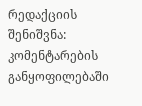რედაქციის შენიშვნა: კომენტარების განყოფილებაში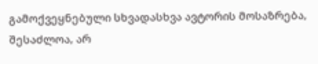გამოქვეყნებული სხვადასხვა ავტორის მოსაზრება, შესაძლოა, არ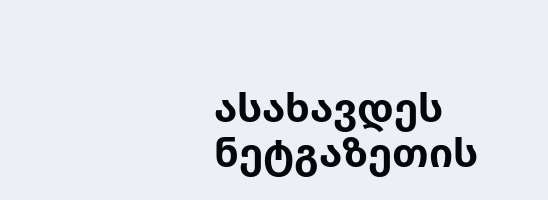ასახავდეს ნეტგაზეთის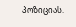პოზიციას.